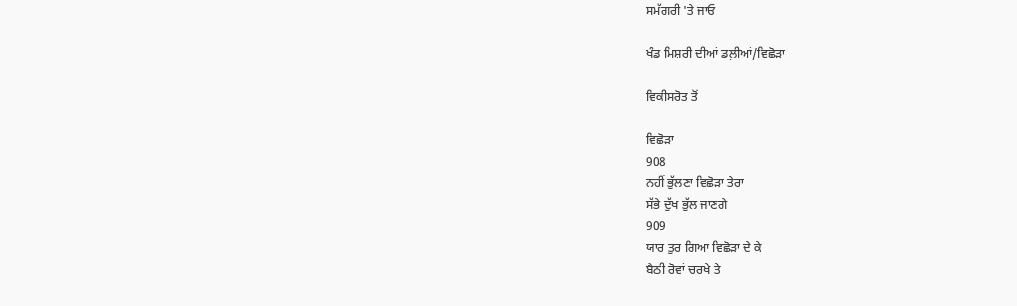ਸਮੱਗਰੀ 'ਤੇ ਜਾਓ

ਖੰਡ ਮਿਸ਼ਰੀ ਦੀਆਂ ਡਲ਼ੀਆਂ/ਵਿਛੋੜਾ

ਵਿਕੀਸਰੋਤ ਤੋਂ

ਵਿਛੋੜਾ
908
ਨਹੀਂ ਭੁੱਲਣਾ ਵਿਛੋੜਾ ਤੇਰਾ
ਸੱਭੇ ਦੁੱਖ ਭੁੱਲ ਜਾਣਗੇ
909
ਯਾਰ ਤੁਰ ਗਿਆ ਵਿਛੋੜਾ ਦੇ ਕੇ
ਬੈਠੀ ਰੋਵਾਂ ਚਰਖੇ ਤੇ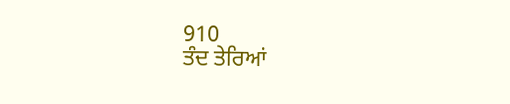910
ਤੰਦ ਤੇਰਿਆਂ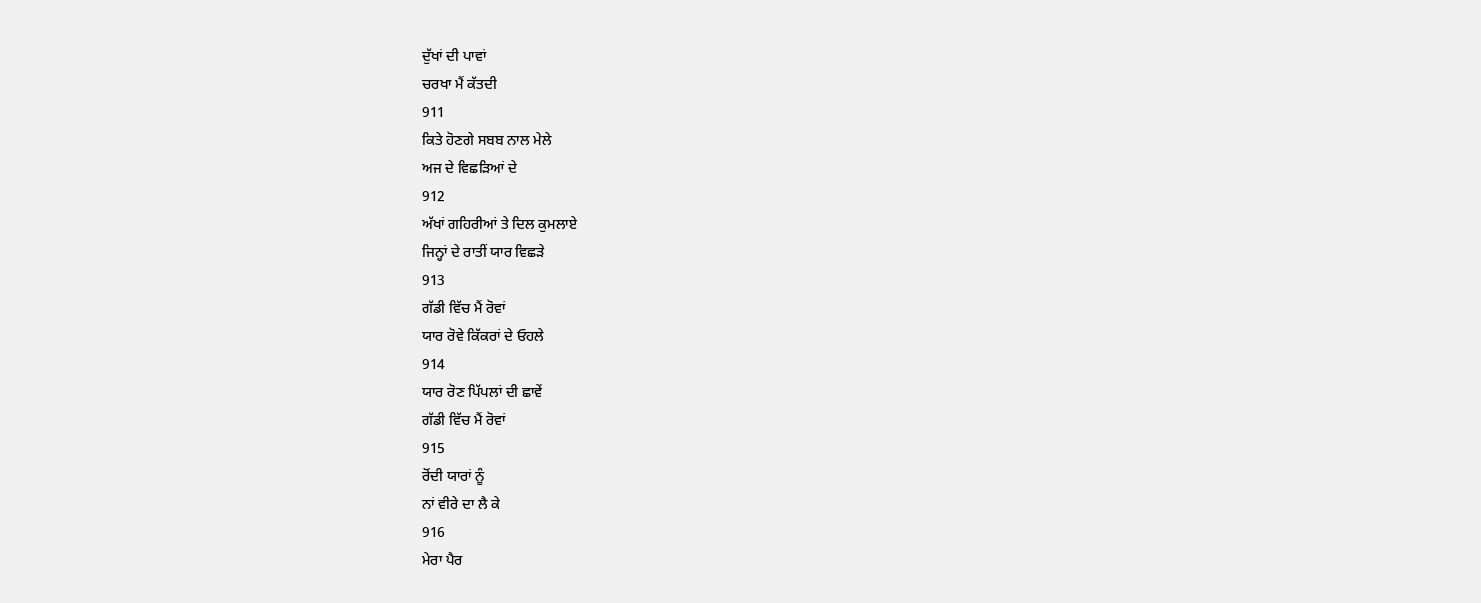ਦੁੱਖਾਂ ਦੀ ਪਾਵਾਂ
ਚਰਖਾ ਮੈਂ ਕੱਤਦੀ
911
ਕਿਤੇ ਹੋਣਗੇ ਸਬਬ ਨਾਲ ਮੇਲੇ
ਅਜ ਦੇ ਵਿਛੜਿਆਂ ਦੇ
912
ਅੱਖਾਂ ਗਹਿਰੀਆਂ ਤੇ ਦਿਲ ਕੁਮਲਾਏ
ਜਿਨ੍ਹਾਂ ਦੇ ਰਾਤੀਂ ਯਾਰ ਵਿਛੜੇ
913
ਗੱਡੀ ਵਿੱਚ ਮੈਂ ਰੋਵਾਂ
ਯਾਰ ਰੋਵੇ ਕਿੱਕਰਾਂ ਦੇ ਓਹਲੇ
914
ਯਾਰ ਰੋਣ ਪਿੱਪਲਾਂ ਦੀ ਛਾਵੇਂ
ਗੱਡੀ ਵਿੱਚ ਮੈਂ ਰੋਵਾਂ
915
ਰੋਂਦੀ ਯਾਰਾਂ ਨੂੰ
ਨਾਂ ਵੀਰੇ ਦਾ ਲੈ ਕੇ
916
ਮੇਰਾ ਪੈਰ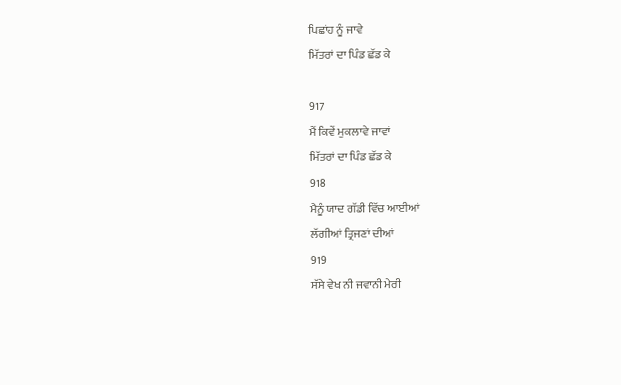ਪਿਛਾਂਹ ਨੂੰ ਜਾਵੇ
ਮਿੱਤਰਾਂ ਦਾ ਪਿੰਡ ਛੱਡ ਕੇ

917
ਮੈਂ ਕਿਵੇਂ ਮੁਕਲਾਵੇ ਜਾਵਾਂ
ਮਿੱਤਰਾਂ ਦਾ ਪਿੰਡ ਛੱਡ ਕੇ
918
ਮੈਨੂੰ ਯਾਦ ਗੱਡੀ ਵਿੱਚ ਆਈਆਂ
ਲੱਗੀਆਂ ਤ੍ਰਿਜਣਾਂ ਦੀਆਂ
919
ਸੱਸੇ ਵੇਖ ਨੀ ਜਵਾਨੀ ਮੇਰੀ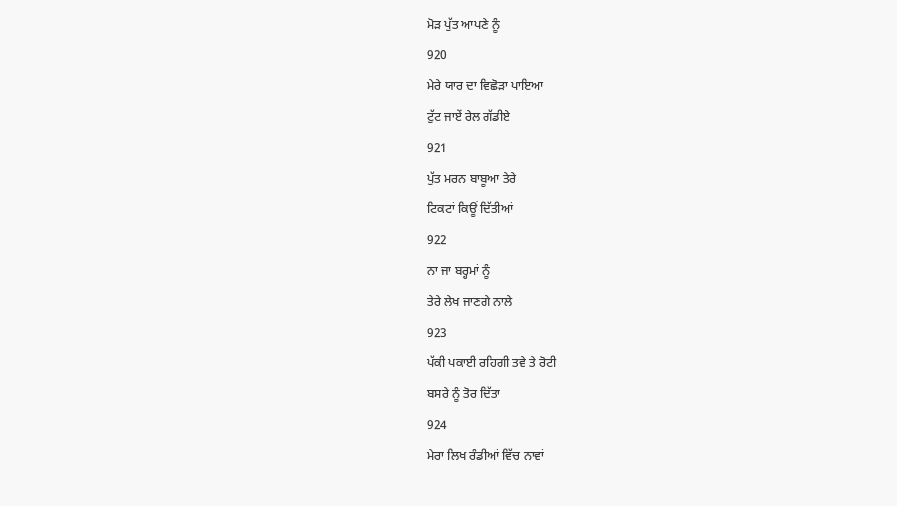ਮੋੜ ਪੁੱਤ ਆਪਣੇ ਨੂੰ
920
ਮੇਰੇ ਯਾਰ ਦਾ ਵਿਛੋੜਾ ਪਾਇਆ
ਟੁੱਟ ਜਾਏਂ ਰੇਲ ਗੱਡੀਏ
921
ਪੁੱਤ ਮਰਨ ਬਾਬੂਆ ਤੇਰੇ
ਟਿਕਟਾਂ ਕਿਊਂ ਦਿੱਤੀਆਂ
922
ਨਾ ਜਾ ਬਰ੍ਹਮਾਂ ਨੂੰ
ਤੇਰੇ ਲੇਖ ਜਾਣਗੇ ਨਾਲੇ
923
ਪੱਕੀ ਪਕਾਈ ਰਹਿਗੀ ਤਵੇ ਤੇ ਰੋਟੀ
ਬਸਰੇ ਨੂੰ ਤੋਰ ਦਿੱਤਾ
924
ਮੇਰਾ ਲਿਖ ਰੰਡੀਆਂ ਵਿੱਚ ਨਾਵਾਂ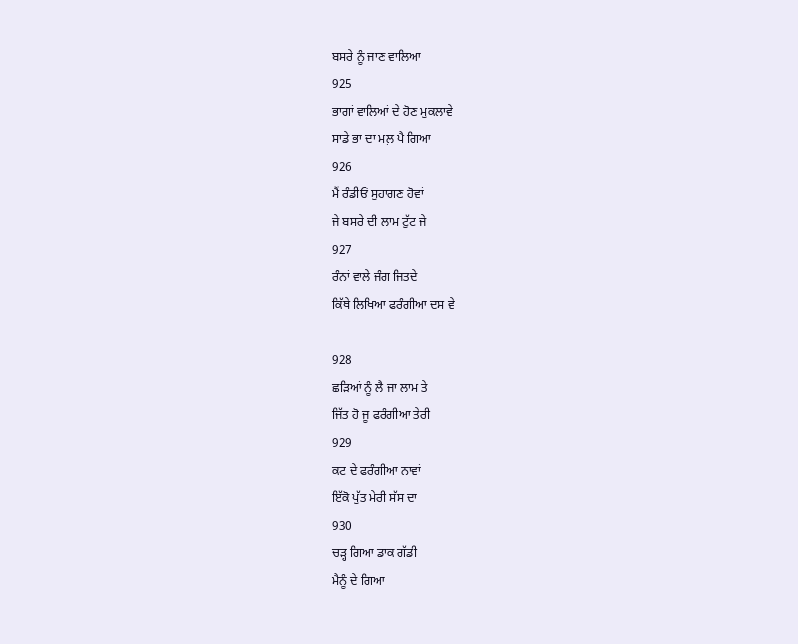ਬਸਰੇ ਨੂੰ ਜਾਣ ਵਾਲਿਆ
925
ਭਾਗਾਂ ਵਾਲਿਆਂ ਦੇ ਹੋਣ ਮੁਕਲਾਵੇ
ਸਾਡੇ ਭਾ ਦਾ ਮਲ਼ ਪੈ ਗਿਆ
926
ਮੈਂ ਰੰਡੀਓਂ ਸੁਹਾਗਣ ਹੋਵਾਂ
ਜੇ ਬਸਰੇ ਦੀ ਲਾਮ ਟੁੱਟ ਜੇ
927
ਰੰਨਾਂ ਵਾਲੇ ਜੰਗ ਜਿਤਦੇ
ਕਿੱਥੇ ਲਿਖਿਆ ਫਰੰਗੀਆ ਦਸ ਵੇ

928
ਛੜਿਆਂ ਨੂੰ ਲੈ ਜਾ ਲਾਮ ਤੇ
ਜਿੱਤ ਹੋ ਜੂ ਫਰੰਗੀਆ ਤੇਰੀ
929
ਕਟ ਦੇ ਫਰੰਗੀਆ ਨਾਵਾਂ
ਇੱਕੋ ਪੁੱਤ ਮੇਰੀ ਸੱਸ ਦਾ
930
ਚੜ੍ਹ ਗਿਆ ਡਾਕ ਗੱਡੀ
ਮੈਨੂੰ ਦੇ ਗਿਆ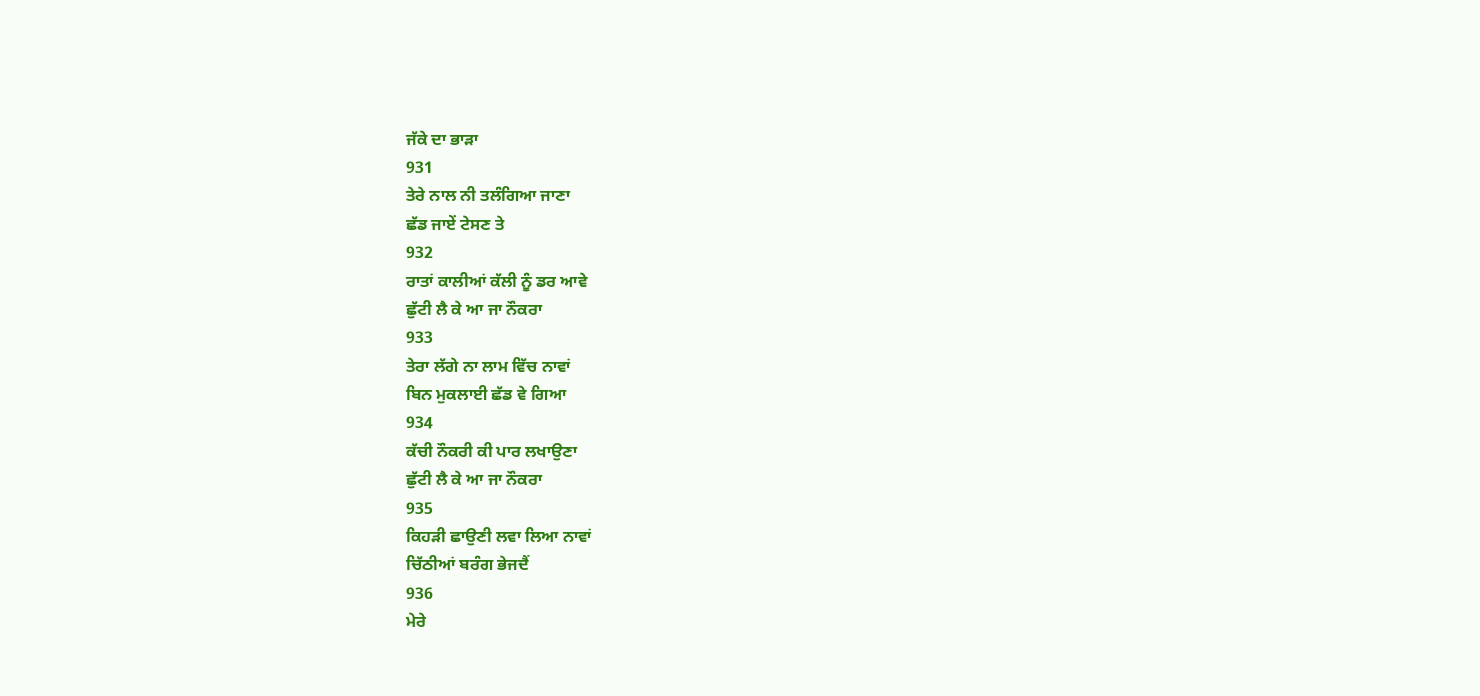ਜੱਕੇ ਦਾ ਭਾੜਾ
931
ਤੇਰੇ ਨਾਲ ਨੀ ਤਲੰਗਿਆ ਜਾਣਾ
ਛੱਡ ਜਾਏਂ ਟੇਸਣ ਤੇ
932
ਰਾਤਾਂ ਕਾਲੀਆਂ ਕੱਲੀ ਨੂੰ ਡਰ ਆਵੇ
ਛੁੱਟੀ ਲੈ ਕੇ ਆ ਜਾ ਨੌਕਰਾ
933
ਤੇਰਾ ਲੱਗੇ ਨਾ ਲਾਮ ਵਿੱਚ ਨਾਵਾਂ
ਬਿਨ ਮੁਕਲਾਈ ਛੱਡ ਵੇ ਗਿਆ
934
ਕੱਚੀ ਨੌਕਰੀ ਕੀ ਪਾਰ ਲਖਾਉਣਾ
ਛੁੱਟੀ ਲੈ ਕੇ ਆ ਜਾ ਨੌਕਰਾ
935
ਕਿਹੜੀ ਛਾਉਣੀ ਲਵਾ ਲਿਆ ਨਾਵਾਂ
ਚਿੱਠੀਆਂ ਬਰੰਗ ਭੇਜਦੈਂ
936
ਮੇਰੇ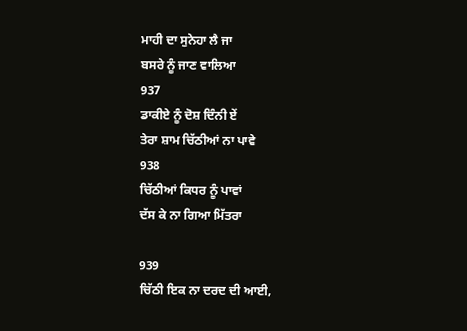ਮਾਹੀ ਦਾ ਸੁਨੇਹਾ ਲੈ ਜਾ
ਬਸਰੇ ਨੂੰ ਜਾਣ ਵਾਲਿਆ
937
ਡਾਕੀਏ ਨੂੰ ਦੋਸ਼ ਦਿੰਨੀ ਏਂ
ਤੇਰਾ ਸ਼ਾਮ ਚਿੱਠੀਆਂ ਨਾ ਪਾਵੇ
938
ਚਿੱਠੀਆਂ ਕਿਧਰ ਨੂੰ ਪਾਵਾਂ
ਦੱਸ ਕੇ ਨਾ ਗਿਆ ਮਿੱਤਰਾ

939
ਚਿੱਠੀ ਇਕ ਨਾ ਦਰਦ ਦੀ ਆਈ,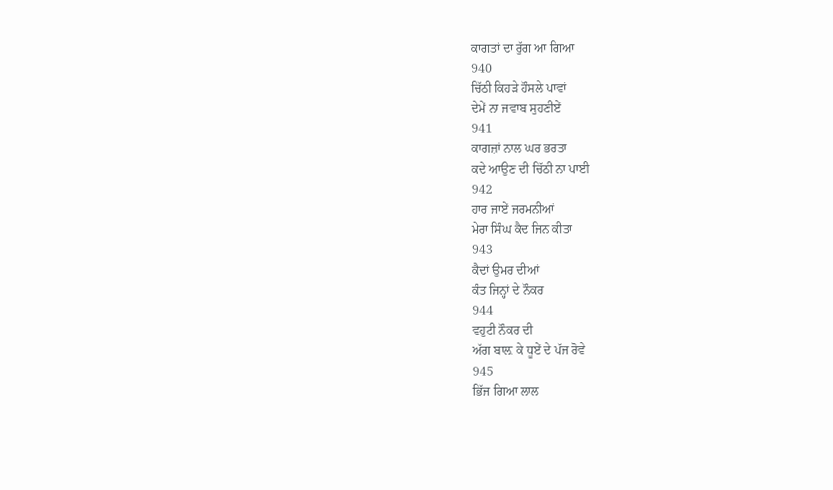ਕਾਗਤਾਂ ਦਾ ਰੁੱਗ ਆ ਗਿਆ
940
ਚਿੱਠੀ ਕਿਹੜੇ ਹੌਸਲੇ ਪਾਵਾਂ
ਦੇਮੇਂ ਨਾ ਜਵਾਬ ਸੁਹਣੀਏਂ
941
ਕਾਗਜ਼ਾਂ ਨਾਲ ਘਰ ਭਰਤਾ
ਕਦੇ ਆਉਣ ਦੀ ਚਿੱਠੀ ਨਾ ਪਾਈ
942
ਹਾਰ ਜਾਏਂ ਜਰਮਨੀਆਂ
ਮੇਰਾ ਸਿੰਘ ਕੈਦ ਜਿਨ ਕੀਤਾ
943
ਕੈਦਾਂ ਉਮਰ ਦੀਆਂ
ਕੰਤ ਜਿਨ੍ਹਾਂ ਦੇ ਨੌਕਰ
944
ਵਹੁਟੀ ਨੌਕਰ ਦੀ
ਅੱਗ ਬਾਲ਼ ਕੇ ਧੂਏਂ ਦੇ ਪੱਜ ਰੋਵੇ
945
ਭਿੱਜ ਗਿਆ ਲਾਲ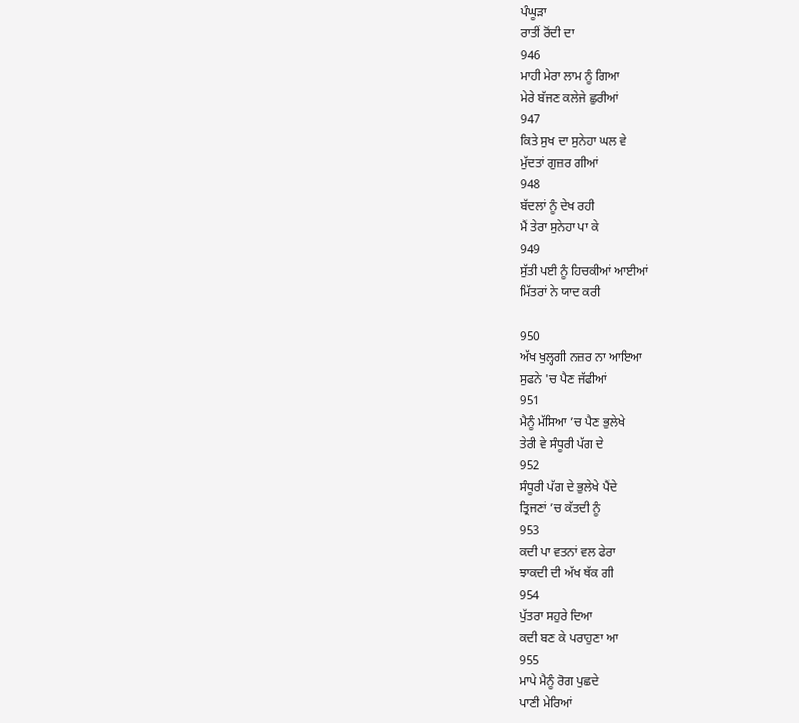ਪੰਘੂੜਾ
ਰਾਤੀਂ ਰੋਂਦੀ ਦਾ
946
ਮਾਹੀ ਮੇਰਾ ਲਾਮ ਨੂੰ ਗਿਆ
ਮੇਰੇ ਬੱਜਣ ਕਲੇਜੇ ਛੁਰੀਆਂ
947
ਕਿਤੇ ਸੁਖ ਦਾ ਸੁਨੇਹਾ ਘਲ ਵੇ
ਮੁੱਦਤਾਂ ਗੁਜ਼ਰ ਗੀਆਂ
948
ਬੱਦਲਾਂ ਨੂੰ ਦੇਖ ਰਹੀ
ਮੈਂ ਤੇਰਾ ਸੁਨੇਹਾ ਪਾ ਕੇ
949
ਸੁੱਤੀ ਪਈ ਨੂੰ ਹਿਚਕੀਆਂ ਆਈਆਂ
ਮਿੱਤਰਾਂ ਨੇ ਯਾਦ ਕਰੀ

950
ਅੱਖ ਖੁਲ੍ਹਗੀ ਨਜ਼ਰ ਨਾ ਆਇਆ
ਸੁਫਨੇ 'ਚ ਪੈਣ ਜੱਫੀਆਂ
951
ਮੈਨੂੰ ਮੱਸਿਆ ’ਚ ਪੈਣ ਭੁਲੇਖੇ
ਤੇਰੀ ਵੇ ਸੰਧੂਰੀ ਪੱਗ ਦੇ
952
ਸੰਧੂਰੀ ਪੱਗ ਦੇ ਭੁਲੇਖੇ ਪੈਂਦੇ
ਤ੍ਰਿਜਣਾਂ ’ਚ ਕੱਤਦੀ ਨੂੰ
953
ਕਦੀ ਪਾ ਵਤਨਾਂ ਵਲ ਫੇਰਾ
ਝਾਕਦੀ ਦੀ ਅੱਖ ਥੱਕ ਗੀ
954
ਪੁੱਤਰਾ ਸਹੁਰੇ ਦਿਆ
ਕਦੀ ਬਣ ਕੇ ਪਰਾਹੁਣਾ ਆ
955
ਮਾਪੇ ਮੈਨੂੰ ਰੋਗ ਪੁਛਦੇ
ਪਾਣੀ ਮੇਰਿਆਂ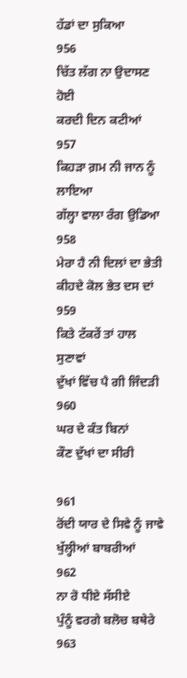ਹੱਡਾਂ ਦਾ ਸੁਕਿਆ
956
ਚਿੱਤ ਲੱਗ ਨਾ ਉਦਾਸਣ ਹੋਈ
ਕਰਦੀ ਦਿਨ ਕਟੀਆਂ
957
ਕਿਹੜਾ ਗ਼ਮ ਨੀ ਜਾਨ ਨੂੰ ਲਾਇਆ
ਗੱਲ੍ਹਾ ਵਾਲਾ ਰੰਗ ਉਡਿਆ
958
ਮੇਰਾ ਹੈ ਨੀ ਦਿਲਾਂ ਦਾ ਭੇਤੀ
ਕੀਹਦੇ ਕੋਲ ਭੇਤ ਦਸ ਦਾਂ
959
ਕਿਤੇ ਟੱਕਰੇਂ ਤਾਂ ਹਾਲ ਸੁਣਾਵਾਂ
ਦੁੱਖਾਂ ਵਿੱਚ ਪੈ ਗੀ ਜਿੰਦੜੀ
960
ਘਰ ਦੇ ਕੰਤ ਬਿਨਾਂ
ਕੌਣ ਦੁੱਖਾਂ ਦਾ ਸੀਰੀ

961
ਰੋਂਦੀ ਯਾਰ ਦੇ ਸਿਵੇ ਨੂੰ ਜਾਵੇ
ਖੁੱਲ੍ਹੀਆਂ ਬਾਬਰੀਆਂ
962
ਨਾ ਰੋ ਧੀਏ ਸੱਸੀਏ
ਪੁੰਨੂੰ ਵਰਗੇ ਬਲੋਚ ਬਥੇਰੇ
963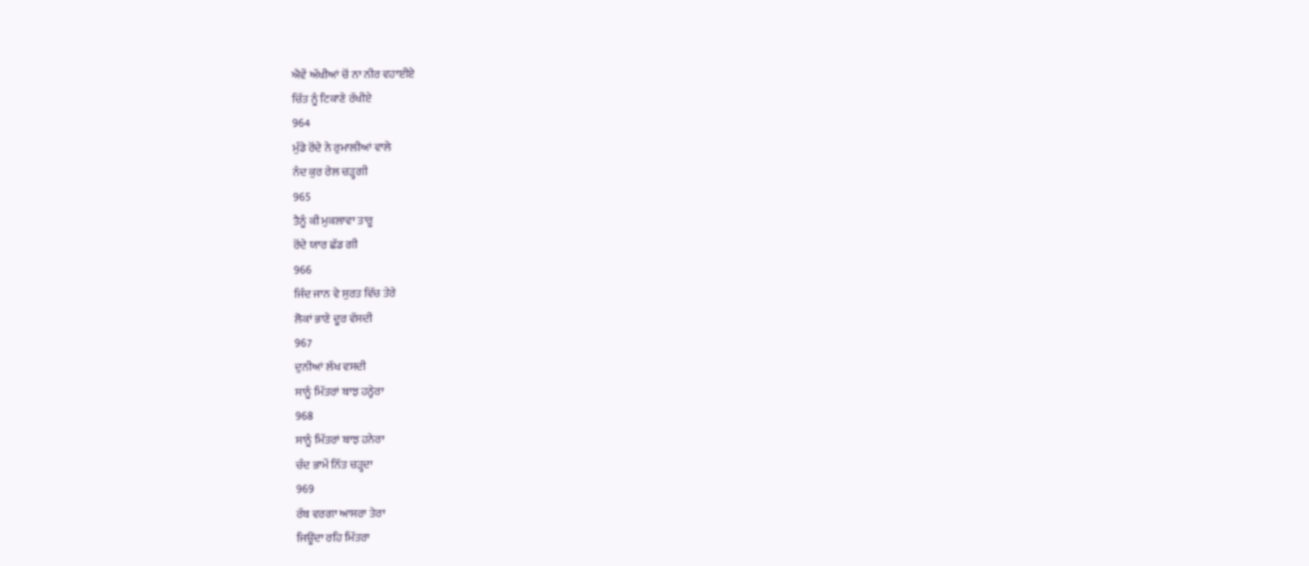ਐਵੇਂ ਅੱਖੀਆਂ ਚੋਂ ਨਾ ਨੀਰ ਵਹਾਈਏ
ਚਿੱਤ ਨੂੰ ਟਿਕਾਣੇ ਰੱਖੀਏ
964
ਮੁੰਡੇ ਰੋਂਦੇ ਨੇ ਰੁਮਾਲੀਆਂ ਵਾਲੇ
ਨੰਦ ਕੁਰ ਰੇਲ ਚੜ੍ਹਗੀ
965
ਤੈਨੂੰ ਕੀ ਮੁਕਲਾਵਾ ਤਾਰੂ
ਰੋਂਦੇ ਯਾਰ ਛੱਡ ਗੀ
966
ਜਿੰਦ ਜਾਨ ਵੇ ਸੁਰਤ ਵਿੱਚ ਤੇਰੇ
ਲੋਕਾਂ ਭਾਣੇ ਦੂਰ ਵੱਸਦੀ
967
ਦੁਨੀਆਂ ਲੱਖ ਵਸਦੀ
ਸਾਨੂੰ ਮਿੱਤਰਾਂ ਬਾਝ ਹਨ੍ਹੇਰਾ
968
ਸਾਨੂੰ ਮਿੱਤਰਾਂ ਬਾਝ ਹਨੇਰਾ
ਚੰਦ ਭਾਮੇਂ ਨਿੱਤ ਚੜ੍ਹਦਾ
969
ਰੱਬ ਵਰਗਾ ਆਸਰਾ ਤੇਰਾ
ਜਿਊਂਦਾ ਰਹਿ ਮਿੱਤਰਾ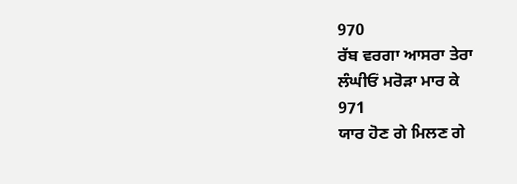970
ਰੱਬ ਵਰਗਾ ਆਸਰਾ ਤੇਰਾ
ਲੰਘੀਓਂ ਮਰੋੜਾ ਮਾਰ ਕੇ
971
ਯਾਰ ਹੋਣ ਗੇ ਮਿਲਣ ਗੇ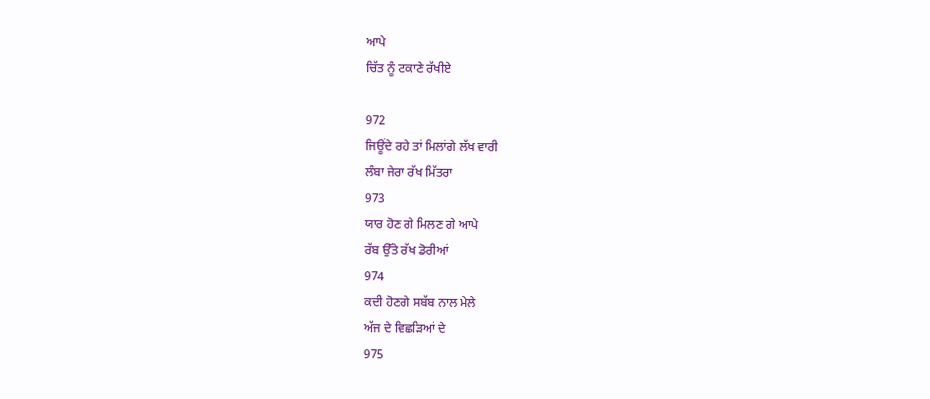ਆਪੇ
ਚਿੱਤ ਨੂੰ ਟਕਾਣੇ ਰੱਖੀਏ

972
ਜਿਊਂਦੇ ਰਹੇ ਤਾਂ ਮਿਲਾਂਗੇ ਲੱਖ ਵਾਰੀ
ਲੰਬਾ ਜੇਰਾ ਰੱਖ ਮਿੱਤਰਾ
973
ਯਾਰ ਹੋਣ ਗੇ ਮਿਲਣ ਗੇ ਆਪੇ
ਰੱਬ ਉੱਤੇ ਰੱਖ ਡੋਰੀਆਂ
974
ਕਦੀ ਹੋਣਗੇ ਸਬੱਬ ਨਾਲ ਮੇਲੇ
ਅੱਜ ਦੇ ਵਿਛੜਿਆਂ ਦੇ
975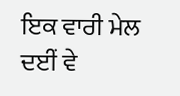ਇਕ ਵਾਰੀ ਮੇਲ ਦਈਂ ਵੇ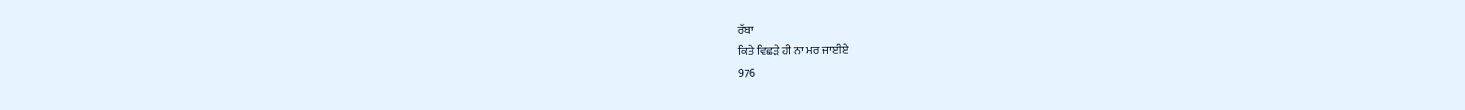ਰੱਬਾ
ਕਿਤੇ ਵਿਛੜੇ ਹੀ ਨਾ ਮਰ ਜਾਈਏ
976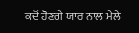ਕਦੋਂ ਹੋਣਗੇ ਯਾਰ ਨਾਲ ਮੇਲੇ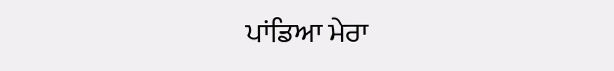ਪਾਂਡਿਆ ਮੇਰਾ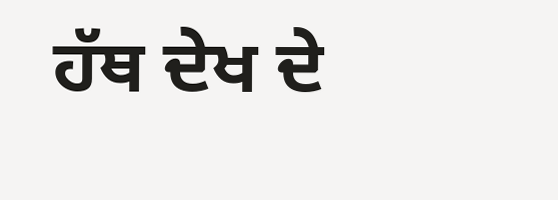ਹੱਥ ਦੇਖ ਦੇ